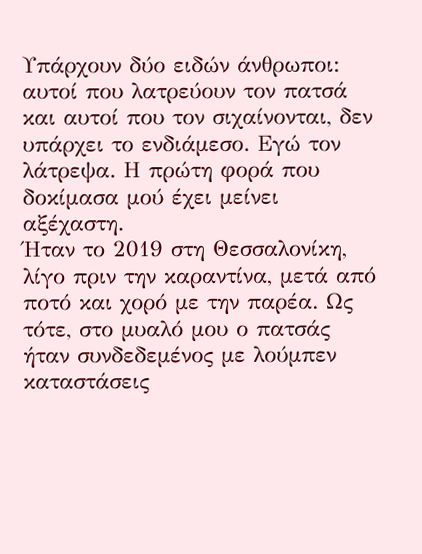Υπάρχουν δύο ειδών άνθρωποι: αυτοί που λατρεύουν τον πατσά και αυτοί που τον σιχαίνονται, δεν υπάρχει το ενδιάμεσο. Εγώ τον λάτρεψα. Η πρώτη φορά που δοκίμασα μού έχει μείνει αξέχαστη.
Ήταν το 2019 στη Θεσσαλονίκη, λίγο πριν την καραντίνα, μετά από ποτό και χορό με την παρέα. Ως τότε, στο μυαλό μου ο πατσάς ήταν συνδεδεμένος με λούμπεν καταστάσεις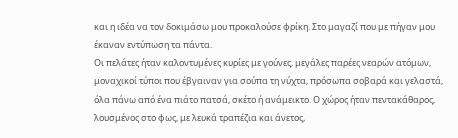και η ιδέα να τον δοκιμάσω μου προκαλούσε φρίκη. Στο μαγαζί που με πήγαν μου έκαναν εντύπωση τα πάντα.
Οι πελάτες ήταν καλοντυμένες κυρίες με γούνες, μεγάλες παρέες νεαρών ατόμων, μοναχικοί τύποι που έβγαιναν για σούπα τη νύχτα, πρόσωπα σοβαρά και γελαστά, όλα πάνω από ένα πιάτο πατσά, σκέτο ή ανάμεικτο. Ο χώρος ήταν πεντακάθαρος, λουσμένος στο φως, με λευκά τραπέζια και άνετος,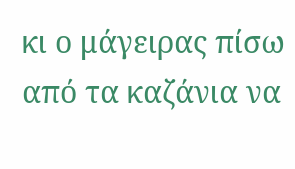κι ο μάγειρας πίσω από τα καζάνια να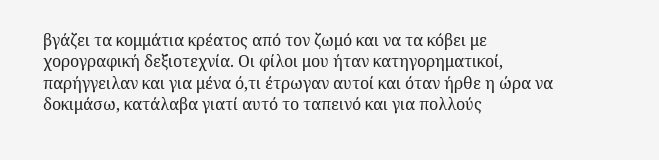βγάζει τα κομμάτια κρέατος από τον ζωμό και να τα κόβει με χορογραφική δεξιοτεχνία. Οι φίλοι μου ήταν κατηγορηματικοί, παρήγγειλαν και για μένα ό,τι έτρωγαν αυτοί και όταν ήρθε η ώρα να δοκιμάσω, κατάλαβα γιατί αυτό το ταπεινό και για πολλούς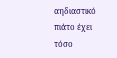αηδιαστικό πιάτο έχει τόσο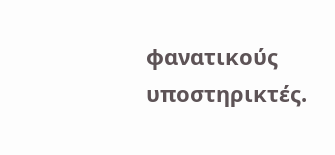φανατικούς υποστηρικτές.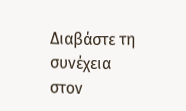Διαβάστε τη συνέχεια στον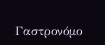Γαστρονόμο